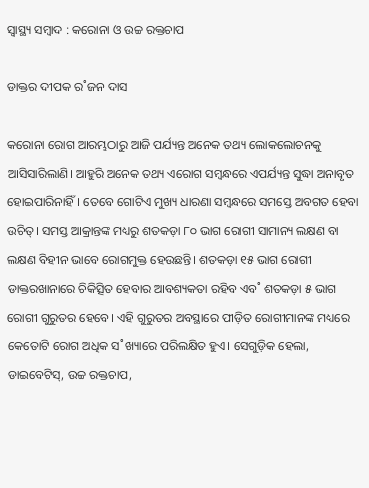ସ୍ୱାସ୍ଥ୍ୟ ସମ୍ବାଦ : କରୋନା ଓ ଉଚ୍ଚ ରକ୍ତଚାପ

ଡାକ୍ତର ଦୀପକ ର˚ଜନ ଦାସ

କରୋନା ରୋଗ ଆରମ୍ଭଠାରୁ ଆଜି ପର୍ଯ୍ୟନ୍ତ ଅନେକ ତଥ୍ୟ ଲୋକଲୋଚନକୁ ଆସିସାରିଲାଣି। ଆହୁରି ଅନେକ ତଥ୍ୟ ଏରୋଗ ସମ୍ବନ୍ଧରେ ଏପର୍ଯ୍ୟନ୍ତ ସୁଦ୍ଧା ଅନାବୃତ ହୋଇପାରିନାହିଁ। ତେବେ ଗୋଟିଏ ମୁଖ୍ୟ ଧାରଣା ସମ୍ବନ୍ଧରେ ସମସ୍ତେ ଅବଗତ ହେବା ଉଚିତ୍‌। ସମସ୍ତ ଆକ୍ରାନ୍ତଙ୍କ ମଧ୍ୟରୁ ଶତକଡ଼ା ୮୦ ଭାଗ ରୋଗୀ ସାମାନ୍ୟ ଲକ୍ଷଣ ବା ଲକ୍ଷଣ ବିହୀନ ଭାବେ ରୋଗମୁକ୍ତ ହେଉଛନ୍ତି। ଶତକଡ଼ା ୧୫ ଭାଗ ରୋଗୀ ଡାକ୍ତରଖାନାରେ ଚିକିତ୍ସିତ ହେବାର ଆବଶ୍ୟକତା ରହିବ ଏବ˚ ଶତକଡ଼ା ୫ ଭାଗ ରୋଗୀ ଗୁରୁତର ହେବେ। ଏହି ଗୁରୁତର ଅବସ୍ଥାରେ ପୀଡ଼ିତ ରୋଗୀମାନଙ୍କ ମଧ୍ୟରେ କେତୋଟି ରୋଗ ଅଧିକ ସ˚ଖ୍ୟାରେ ପରିଲକ୍ଷିତ ହୁଏ। ସେଗୁଡ଼ିକ ହେଲା, ଡାଇବେଟିସ୍‌, ଉଚ୍ଚ ରକ୍ତଚାପ,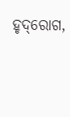ହୃଦ୍‌ରୋଗ,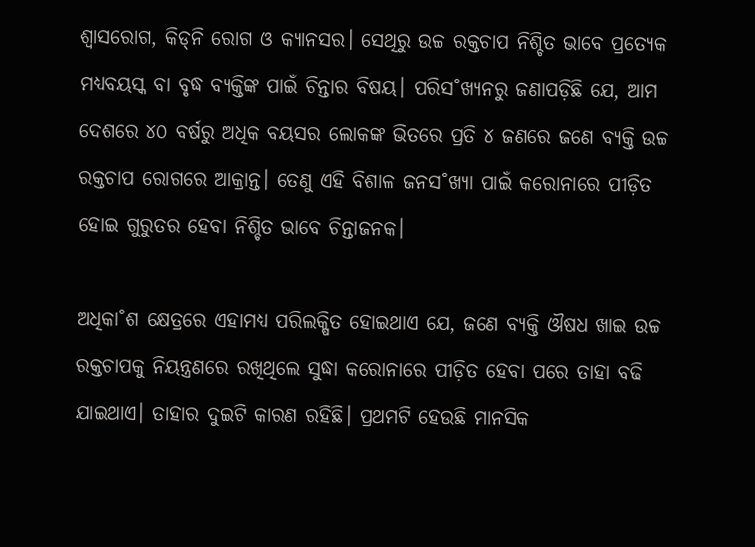ଶ୍ବାସରୋଗ, କିଡ୍‌ନି ରୋଗ ଓ କ୍ୟାନସର। ସେଥିରୁ ଉଚ୍ଚ ରକ୍ତଚାପ ନିଶ୍ଚିତ ଭାବେ ପ୍ରତ୍ୟେକ ମଧ୍ୟବୟସ୍କ ବା ବୃଦ୍ଧ ବ୍ୟକ୍ତିଙ୍କ ପାଇଁ ଚିନ୍ତାର ବିଷୟ। ପରିସ˚ଖ୍ୟନରୁ ଜଣାପଡ଼ିଛି ଯେ, ଆମ ଦେଶରେ ୪୦ ବର୍ଷରୁ ଅଧିକ ବୟସର ଲୋକଙ୍କ ଭିତରେ ପ୍ରତି ୪ ଜଣରେ ଜଣେ ବ୍ୟକ୍ତି ଉଚ୍ଚ ରକ୍ତଚାପ ରୋଗରେ ଆକ୍ରାନ୍ତ। ତେଣୁ ଏହି ବିଶାଳ ଜନସ˚ଖ୍ୟା ପାଇଁ କରୋନାରେ ପୀଡ଼ିତ ହୋଇ ଗୁରୁତର ହେବା ନିଶ୍ଚିତ ଭାବେ ଚିନ୍ତାଜନକ।

ଅଧିକା˚ଶ କ୍ଷେତ୍ରରେ ଏହାମଧ୍ୟ ପରିଲକ୍ଷିତ ହୋଇଥାଏ ଯେ, ଜଣେ ବ୍ୟକ୍ତି ଔଷଧ ଖାଇ ଉଚ୍ଚ ରକ୍ତଚାପକୁ ନିୟନ୍ତ୍ରଣରେ ରଖିଥିଲେ ସୁଦ୍ଧା କରୋନାରେ ପୀଡ଼ିତ ହେବା ପରେ ତାହା ବଢି ଯାଇଥାଏ। ତାହାର ଦୁଇଟି କାରଣ ରହିଛି। ପ୍ରଥମଟି ହେଉଛି ମାନସିକ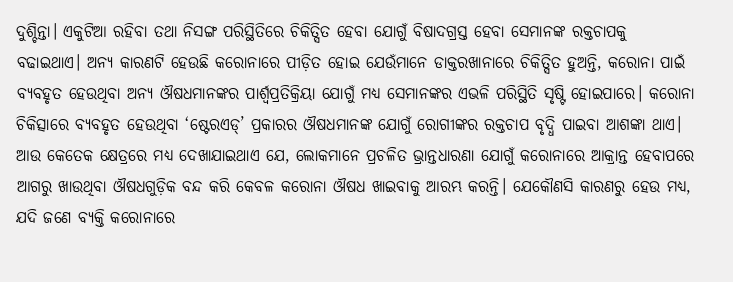ଦୁଶ୍ଚିନ୍ତା। ଏକୁଟିଆ ରହିବା ତଥା ନିସଙ୍ଗ ପରିସ୍ଥିତିରେ ଚିକିତ୍ସିତ ହେବା ଯୋଗୁଁ ବିଷାଦଗ୍ରସ୍ତ ହେବା ସେମାନଙ୍କ ରକ୍ତଚାପକୁ ବଢାଇଥାଏ। ଅନ୍ୟ କାରଣଟି ହେଉଛି କରୋନାରେ ପୀଡ଼ିତ ହୋଇ ଯେଉଁମାନେ ଡାକ୍ତରଖାନାରେ ଚିକିତ୍ସିତ ହୁଅନ୍ତି, କରୋନା ପାଇଁ ବ୍ୟବହୃତ ହେଉଥିବା ଅନ୍ୟ ଔଷଧମାନଙ୍କର ପାର୍ଶ୍ବପ୍ରତିକ୍ରିୟା ଯୋଗୁଁ ମଧ୍ୟ ସେମାନଙ୍କର ଏଭଳି ପରିସ୍ଥିତି ସୃଷ୍ଟି ହୋଇପାରେ। କରୋନା ଚିକିତ୍ସାରେ ବ୍ୟବହୃତ ହେଉଥିବା ‘ଷ୍ଟେରଏଡ୍‌’ ପ୍ରକାରର ଔଷଧମାନଙ୍କ ଯୋଗୁଁ ରୋଗୀଙ୍କର ରକ୍ତଚାପ ବୃଦ୍ଧି ପାଇବା ଆଶଙ୍କା ଥାଏ। ଆଉ କେତେକ କ୍ଷେତ୍ରରେ ମଧ୍ୟ ଦେଖାଯାଇଥାଏ ଯେ, ଲୋକମାନେ ପ୍ରଚଳିତ ଭ୍ରାନ୍ତଧାରଣା ଯୋଗୁଁ କରୋନାରେ ଆକ୍ରାନ୍ତ ହେବାପରେ ଆଗରୁ ଖାଉଥିବା ଔଷଧଗୁଡ଼ିକ ବନ୍ଦ କରି କେବଳ କରୋନା ଔଷଧ ଖାଇବାକୁ ଆରମ୍ଭ କରନ୍ତି। ଯେକୌଣସି କାରଣରୁ ହେଉ ମଧ୍ୟ, ଯଦି ଜଣେ ବ୍ୟକ୍ତି କରୋନାରେ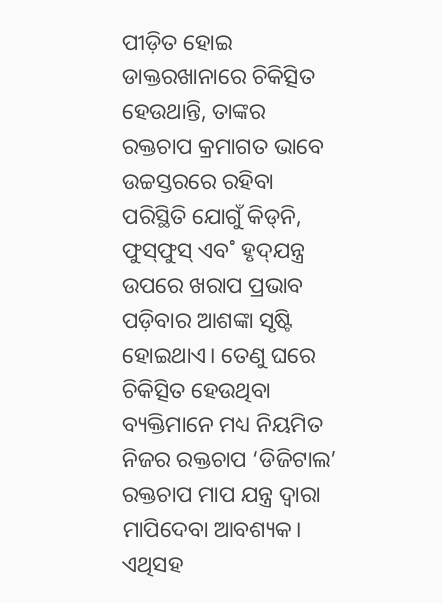ପୀଡ଼ିତ ହୋଇ ଡାକ୍ତରଖାନାରେ ଚିକିତ୍ସିତ ହେଉଥାନ୍ତି, ତାଙ୍କର ରକ୍ତଚାପ କ୍ରମାଗତ ଭାବେ ଉଚ୍ଚସ୍ତରରେ ରହିବା ପରିସ୍ଥିତି ଯୋଗୁଁ କିଡ୍‌ନି, ଫୁସ୍‌ଫୁସ୍‌ ଏବ˚ ହୃଦ୍‌ଯନ୍ତ୍ର ଉପରେ ଖରାପ ପ୍ରଭାବ ପଡ଼ିବାର ଆଶଙ୍କା ସୃଷ୍ଟି ହୋଇଥାଏ। ତେଣୁ ଘରେ ଚିକିତ୍ସିତ ହେଉଥିବା ବ୍ୟକ୍ତିମାନେ ମଧ୍ୟ ନିୟମିତ ନିଜର ରକ୍ତଚାପ ‘ଡିଜିଟାଲ’ ରକ୍ତଚାପ ମାପ ଯନ୍ତ୍ର ଦ୍ବାରା ମାପିଦେବା ଆବଶ୍ୟକ। ଏଥିସହ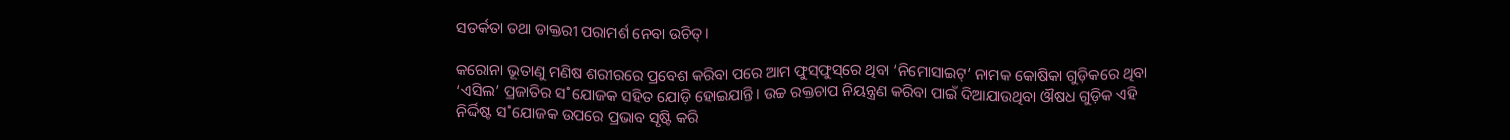ସତର୍କତା ତଥା ଡାକ୍ତରୀ ପରାମର୍ଶ ନେବା ଉଚିତ୍‌।

କରୋନା ଭୂତାଣୁ ମଣିଷ ଶରୀରରେ ପ୍ରବେଶ କରିବା ପରେ ଆମ ଫୁସ୍‌ଫୁସ୍‌ରେ ଥିବା ‘ନିମୋସାଇଟ୍‌’ ନାମକ କୋଷିକା ଗୁଡ଼ିକରେ ଥିବା ‘ଏସିଲ’ ପ୍ରଜାତିର ସ˚ଯୋଜକ ସହିତ ଯୋଡ଼ି ହୋଇଯାନ୍ତି। ଉଚ୍ଚ ରକ୍ତଚାପ ନିୟନ୍ତ୍ରଣ କରିବା ପାଇଁ ଦିଆଯାଉଥିବା ଔଷଧ ଗୁଡ଼ିକ ଏହି ନିର୍ଦ୍ଦିଷ୍ଟ ସ˚ଯୋଜକ ଉପରେ ପ୍ରଭାବ ସୃଷ୍ଟି କରି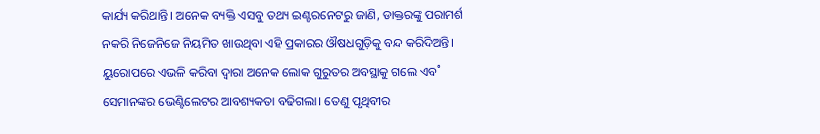କାର୍ଯ୍ୟ କରିଥାନ୍ତି। ଅନେକ ବ୍ୟକ୍ତି ଏସବୁ ତଥ୍ୟ ଇଣ୍ଟରନେଟରୁ ଜାଣି, ଡାକ୍ତରଙ୍କୁ ପରାମର୍ଶ ନକରି ନିଜେନିଜେ ନିୟମିତ ଖାଉଥିବା ଏହି ପ୍ରକାରର ଔଷଧଗୁଡ଼ିକୁ ବନ୍ଦ କରିଦିଅନ୍ତି। ୟୁରୋପରେ ଏଭଳି କରିବା ଦ୍ବାରା ଅନେକ ଲୋକ ଗୁରୁତର ଅବସ୍ଥାକୁ ଗଲେ ଏବ˚ ସେମାନଙ୍କର ଭେଣ୍ଟିଲେଟର ଆବଶ୍ୟକତା ବଢିଗଲା। ତେଣୁ ପୃଥିବୀର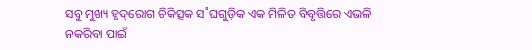ସବୁ ମୁଖ୍ୟ ହୃଦ୍‌ରୋଗ ଚିକିତ୍ସକ ସ˚ଘଗୁଡ଼ିକ ଏକ ମିଳିତ ବିବୃତ୍ତିରେ ଏଭଳି ନକରିବା ପାଇଁ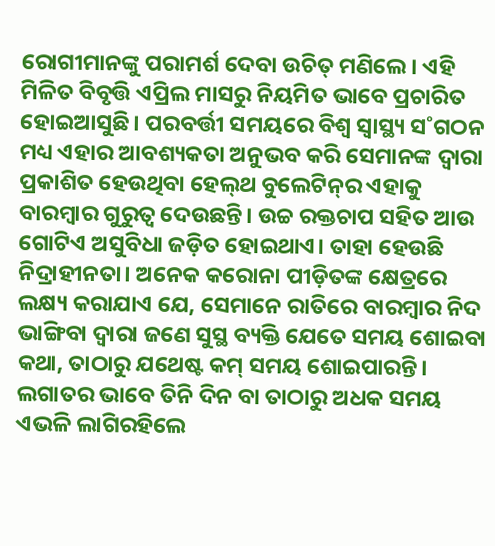ରୋଗୀମାନଙ୍କୁ ପରାମର୍ଶ ଦେବା ଉଚିତ୍‌ ମଣିଲେ। ଏହି ମିଳିତ ବିବୃତ୍ତି ଏପ୍ରିଲ ମାସରୁ ନିୟମିତ ଭାବେ ପ୍ରଚାରିତ ହୋଇଆସୁଛି। ପରବର୍ତ୍ତୀ ସମୟରେ ବିଶ୍ବ ସ୍ବାସ୍ଥ୍ୟ ସ˚ଗଠନ ମଧ୍ୟ ଏହାର ଆବଶ୍ୟକତା ଅନୁଭବ କରି ସେମାନଙ୍କ ଦ୍ବାରା ପ୍ରକାଶିତ ହେଉଥିବା ହେଲ୍‌ଥ ବୁଲେଟିନ୍‌ର ଏହାକୁ ବାରମ୍ବାର ଗୁରୁତ୍ବ ଦେଉଛନ୍ତି। ଉଚ୍ଚ ରକ୍ତଚାପ ସହିତ ଆଉ ଗୋଟିଏ ଅସୁବିଧା ଜଡ଼ିତ ହୋଇଥାଏ। ତାହା ହେଉଛି ନିଦ୍ରାହୀନତା। ଅନେକ କରୋନା ପୀଡ଼ିତଙ୍କ କ୍ଷେତ୍ରରେ ଲକ୍ଷ୍ୟ କରାଯାଏ ଯେ, ସେମାନେ ରାତିରେ ବାରମ୍ବାର ନିଦ ଭାଙ୍ଗିବା ଦ୍ବାରା ଜଣେ ସୁସ୍ଥ ବ୍ୟକ୍ତି ଯେତେ ସମୟ ଶୋଇବା କଥା, ତାଠାରୁ ଯଥେଷ୍ଟ କମ୍‌ ସମୟ ଶୋଇପାରନ୍ତି। ଲଗାତର ଭାବେ ତିନି ଦିନ ବା ତାଠାରୁ ଅଧକ ସମୟ ଏଭଳି ଲାଗିରହିଲେ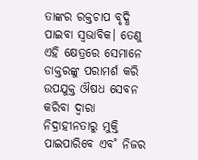ତାଙ୍କର ରକ୍ତଚାପ ବୃଦ୍ଧି ପାଇବା ସ୍ବଭାବିକ। ତେଣୁ ଏହି କ୍ଷେତ୍ରରେ ସେମାନେ ଡାକ୍ତରଙ୍କୁ ପରାମର୍ଶ କରି ଉପଯୁକ୍ତ ଔଷଧ ସେବନ କରିବା ଦ୍ବାରା ନିଦ୍ରାହୀନତାରୁ ମୁକ୍ତି ପାଇପାରିବେ ଏବ˚ ନିଜର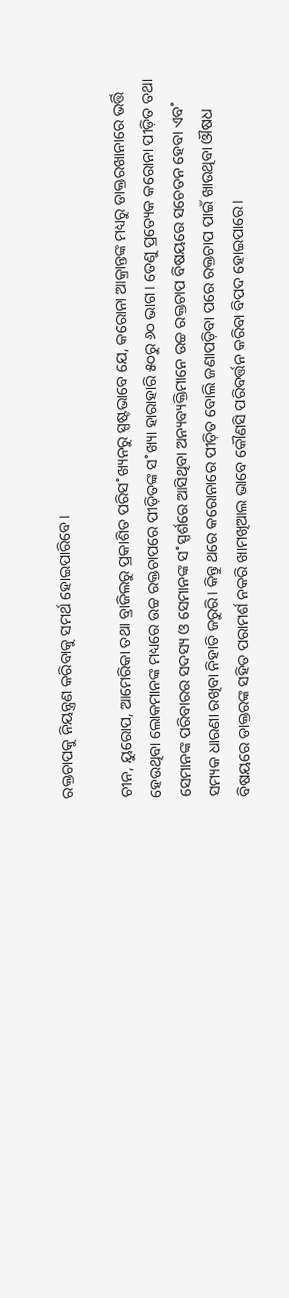ରକ୍ତଚାପକୁ ନିୟନ୍ତ୍ରଣ କରିବାକୁ ସମର୍ଥ ହୋଇପାରିବେ।

ଚୀନ, ୟୁରୋପ, ଆମେରିକା ତଥା ବ୍ରାଜିଲରୁ ପ୍ରକାଶିତ ପରିସ˚ଖ୍ୟନରୁ ସ୍ପଷ୍ଟଭାବେ ଯେ, କରୋନା ଆକ୍ରାନ୍ତଙ୍କ ମଧ୍ୟରୁ ଡାକ୍ତରଖାନାରେ ଭର୍ତ୍ତି ହେଉଥିବା ଲୋକମାନଙ୍କ ମଧ୍ୟରେ ଉଚ୍ଚ ରକ୍ତଚାପରେ ପୀଡ଼ିତଙ୍କ ସ˚ଖ୍ୟା ହାରାହାରି ୫୦ରୁ ୬୦ ଭାଗ। ତେଣୁ ପ୍ରତ୍ୟେକ କରୋନା ପୀଡ଼ିତ ତଥା ସେମାନଙ୍କ ପରିବାରର ସଦସ୍ୟ ଓ ସେମାନଙ୍କ ସ˚ସ୍ପର୍ଶରେ ଆସିଥିବା ଅନ୍ୟବ୍ୟକ୍ତିମାନେ ଉଚ୍ଚ ରକ୍ତଚାପ ବିଷୟରେ ସଚେତନ ହେବା ଏବ˚ ସମ୍ୟକ ଧାରଣା ରଖିବା ନିହାତି ଜରୁରି। କିନ୍ତୁ ଥରେ କରୋନାରେ ପୀଡ଼ିତ ବୋଲି ଜଣାପଡ଼ିବା ପରେ ରକ୍ତଚାପ ପାଇଁ ଖାଉଥିବା ଔଷଧ ବିଷୟରେ ଡାକ୍ତରଙ୍କ ସହିତ ପରାମର୍ଶ ନକରି ଖାମଖିଆଲ ଭାବେ କୌଣସି ପରିବର୍ତ୍ତନ କରିବା ବିପଦ ହୋଇପାରେ।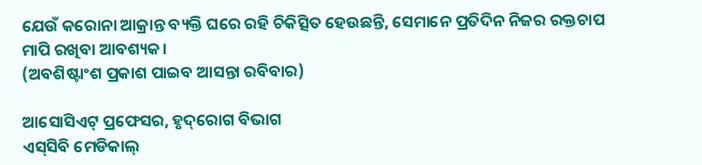ଯେଉଁ କରୋନା ଆକ୍ରାନ୍ତ ବ୍ୟକ୍ତି ଘରେ ରହି ଚିକିତ୍ସିତ ହେଉଛନ୍ତି, ସେମାନେ ପ୍ରତିଦିନ ନିଜର ରକ୍ତଚାପ ମାପି ରଖିବା ଆବଶ୍ୟକ।
(ଅବଶିଷ୍ଟାଂଶ ପ୍ରକାଶ ପାଇବ ଆସନ୍ତା ରବିବାର)

ଆସୋସିଏଟ୍‌ ପ୍ରଫେସର, ହୃଦ୍‌ରୋଗ ବିଭାଗ
ଏସ୍‌ସିବି ମେଡିକାଲ୍‌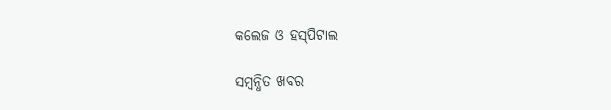କଲେଜ ଓ ହସ୍‌ପିଟାଲ

ସମ୍ବନ୍ଧିତ ଖବର